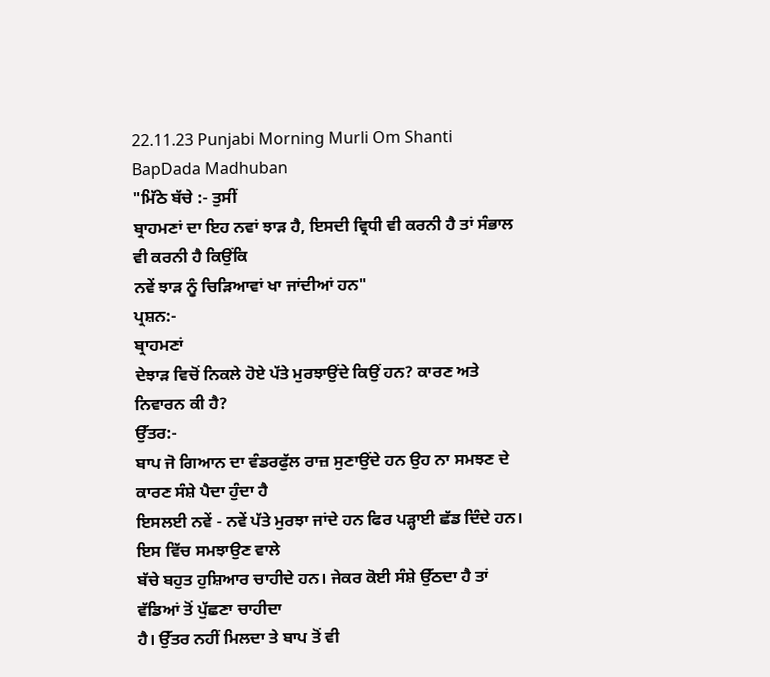22.11.23 Punjabi Morning Murli Om Shanti BapDada Madhuban
"ਮਿੱਠੇ ਬੱਚੇ :- ਤੁਸੀਂ
ਬ੍ਰਾਹਮਣਾਂ ਦਾ ਇਹ ਨਵਾਂ ਝਾੜ ਹੈ, ਇਸਦੀ ਵ੍ਰਿਧੀ ਵੀ ਕਰਨੀ ਹੈ ਤਾਂ ਸੰਭਾਲ ਵੀ ਕਰਨੀ ਹੈ ਕਿਉਂਕਿ
ਨਵੇਂ ਝਾੜ ਨੂੰ ਚਿੜਿਆਵਾਂ ਖਾ ਜਾਂਦੀਆਂ ਹਨ"
ਪ੍ਰਸ਼ਨ:-
ਬ੍ਰਾਹਮਣਾਂ
ਦੇਝਾੜ ਵਿਚੋਂ ਨਿਕਲੇ ਹੋਏ ਪੱਤੇ ਮੁਰਝਾਉਂਦੇ ਕਿਉਂ ਹਨ? ਕਾਰਣ ਅਤੇ ਨਿਵਾਰਨ ਕੀ ਹੈ?
ਉੱਤਰ:-
ਬਾਪ ਜੋ ਗਿਆਨ ਦਾ ਵੰਡਰਫੁੱਲ ਰਾਜ਼ ਸੁਣਾਉਂਦੇ ਹਨ ਉਹ ਨਾ ਸਮਝਣ ਦੇ ਕਾਰਣ ਸੰਸ਼ੇ ਪੈਦਾ ਹੁੰਦਾ ਹੈ
ਇਸਲਈ ਨਵੇਂ - ਨਵੇਂ ਪੱਤੇ ਮੁਰਝਾ ਜਾਂਦੇ ਹਨ ਫਿਰ ਪੜ੍ਹਾਈ ਛੱਡ ਦਿੰਦੇ ਹਨ। ਇਸ ਵਿੱਚ ਸਮਝਾਉਣ ਵਾਲੇ
ਬੱਚੇ ਬਹੁਤ ਹੁਸ਼ਿਆਰ ਚਾਹੀਦੇ ਹਨ। ਜੇਕਰ ਕੋਈ ਸੰਸ਼ੇ ਉੱਠਦਾ ਹੈ ਤਾਂ ਵੱਡਿਆਂ ਤੋਂ ਪੁੱਛਣਾ ਚਾਹੀਦਾ
ਹੈ। ਉੱਤਰ ਨਹੀਂ ਮਿਲਦਾ ਤੇ ਬਾਪ ਤੋਂ ਵੀ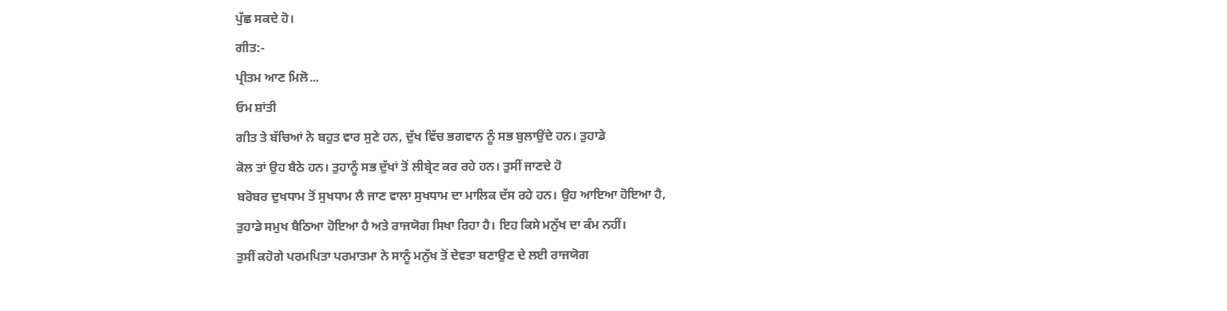ਪੁੱਛ ਸਕਦੇ ਹੋ।
ਗੀਤ:-
ਪ੍ਰੀਤਮ ਆਣ ਮਿਲੋ...
ਓਮ ਸ਼ਾਂਤੀ
ਗੀਤ ਤੇ ਬੱਚਿਆਂ ਨੇ ਬਹੁਤ ਵਾਰ ਸੁਣੇ ਹਨ, ਦੁੱਖ ਵਿੱਚ ਭਗਵਾਨ ਨੂੰ ਸਭ ਬੁਲਾਉਂਦੇ ਹਨ। ਤੁਹਾਡੇ
ਕੋਲ ਤਾਂ ਉਹ ਬੈਠੇ ਹਨ। ਤੁਹਾਨੂੰ ਸਭ ਦੁੱਖਾਂ ਤੋਂ ਲੀਬ੍ਰੇਟ ਕਰ ਰਹੇ ਹਨ। ਤੁਸੀਂ ਜਾਣਦੇ ਹੋ
ਬਰੋਬਰ ਦੁਖਧਾਮ ਤੋਂ ਸੁਖਧਾਮ ਲੈ ਜਾਣ ਵਾਲਾ ਸੁਖਧਾਮ ਦਾ ਮਾਲਿਕ ਦੱਸ ਰਹੇ ਹਨ। ਉਹ ਆਇਆ ਹੋਇਆ ਹੈ,
ਤੁਹਾਡੇ ਸਮੁਖ ਬੈਠਿਆ ਹੋਇਆ ਹੈ ਅਤੇ ਰਾਜਯੋਗ ਸਿਖਾ ਰਿਹਾ ਹੈ। ਇਹ ਕਿਸੇ ਮਨੁੱਖ ਦਾ ਕੰਮ ਨਹੀਂ।
ਤੁਸੀਂ ਕਹੋਗੇ ਪਰਮਪਿਤਾ ਪਰਮਾਤਮਾ ਨੇ ਸਾਨੂੰ ਮਨੁੱਖ ਤੋਂ ਦੇਵਤਾ ਬਣਾਉਣ ਦੇ ਲਈ ਰਾਜਯੋਗ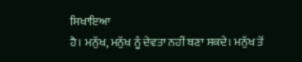ਸਿਖਾਇਆ
ਹੈ। ਮਨੁੱਖ, ਮਨੁੱਖ ਨੂੰ ਦੇਵਤਾ ਨਹੀਂ ਬਣਾ ਸਕਦੇ। ਮਨੁੱਖ ਤੋਂ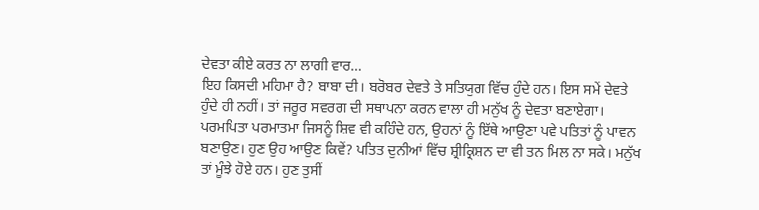ਦੇਵਤਾ ਕੀਏ ਕਰਤ ਨਾ ਲਾਗੀ ਵਾਰ…
ਇਹ ਕਿਸਦੀ ਮਹਿਮਾ ਹੈ? ਬਾਬਾ ਦੀ। ਬਰੋਬਰ ਦੇਵਤੇ ਤੇ ਸਤਿਯੁਗ ਵਿੱਚ ਹੁੰਦੇ ਹਨ। ਇਸ ਸਮੇਂ ਦੇਵਤੇ
ਹੁੰਦੇ ਹੀ ਨਹੀਂ। ਤਾਂ ਜਰੂਰ ਸਵਰਗ ਦੀ ਸਥਾਪਨਾ ਕਰਨ ਵਾਲਾ ਹੀ ਮਨੁੱਖ ਨੂੰ ਦੇਵਤਾ ਬਣਾਏਗਾ।
ਪਰਮਪਿਤਾ ਪਰਮਾਤਮਾ ਜਿਸਨੂੰ ਸ਼ਿਵ ਵੀ ਕਹਿੰਦੇ ਹਨ, ਉਹਨਾਂ ਨੂੰ ਇੱਥੇ ਆਉਣਾ ਪਵੇ ਪਤਿਤਾਂ ਨੂੰ ਪਾਵਨ
ਬਣਾਉਣ। ਹੁਣ ਉਹ ਆਉਣ ਕਿਵੇਂ? ਪਤਿਤ ਦੁਨੀਆਂ ਵਿੱਚ ਸ਼੍ਰੀਕ੍ਰਿਸ਼ਨ ਦਾ ਵੀ ਤਨ ਮਿਲ ਨਾ ਸਕੇ। ਮਨੁੱਖ
ਤਾਂ ਮੂੰਝੇ ਹੋਏ ਹਨ। ਹੁਣ ਤੁਸੀਂ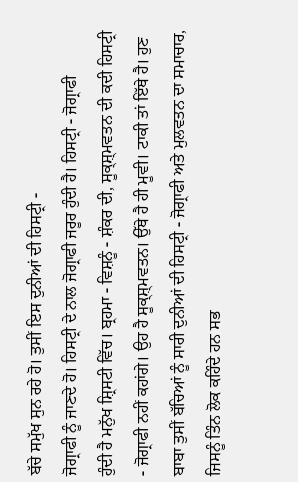ਬੱਚੇ ਸਮੁੱਖ ਸੁਨ ਰਹੇ ਹੋ। ਤੁਸੀਂ ਇਸ ਦੁਨੀਆਂ ਦੀ ਹਿਸਟ੍ਰੀ -
ਜੋਗ੍ਰਾਫੀ ਨੂੰ ਜਾਣਦੇ ਹੋ। ਹਿਸਟ੍ਰੀ ਦੇ ਨਾਲ ਜੋਗ੍ਰਾਫੀ ਜਰੂਰ ਹੁੰਦੀ ਹੈ। ਹਿਸਟ੍ਰੀ - ਜੋਗ੍ਰਾਫੀ
ਹੁੰਦੀ ਹੈ ਮਨੁੱਖ ਸ਼੍ਰਿਸਟੀ ਵਿੱਚ। ਬ੍ਰਹਮਾ - ਵਿਸ਼ਨੂੰ - ਸ਼ੰਕਰ ਦੀ, ਸੂਕ੍ਸ਼੍ਮਵਤਨ ਦੀ ਕਦੀ ਹਿਸਟ੍ਰੀ
- ਜੋਗ੍ਰਾਫੀ ਨਹੀਂ ਕਹਾਂਗੇ। ਉਹ ਹੈ ਸੂਕ੍ਸ਼੍ਮਵਤਨ। ਉੱਥੇ ਹੈ ਹੀ ਮੂਵੀ। ਟਾਕੀ ਤਾਂ ਇੱਥੇ ਹੈ। ਹੁਣ
ਬਾਬਾ ਤੁਸੀਂ ਬੱਚਿਆਂ ਨੂੰ ਸਾਰੀ ਦੁਨੀਆਂ ਦੀ ਹਿਸਟ੍ਰੀ - ਜੋਗ੍ਰਾਫੀ ਅਤੇ ਮੁਲਵਤਨ ਦਾ ਸਮਾਚਾਰ,
ਜਿਸਨੂੰ ਤਿੰਨ ਲੋਕ ਕਹਿੰਦੇ ਹਨ ਸਭ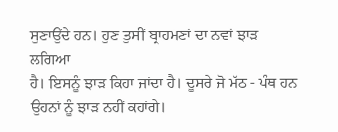ਸੁਣਾਉਂਦੇ ਹਨ। ਹੁਣ ਤੁਸੀਂ ਬ੍ਰਾਹਮਣਾਂ ਦਾ ਨਵਾਂ ਝਾੜ ਲਗਿਆ
ਹੈ। ਇਸਨੂੰ ਝਾੜ ਕਿਹਾ ਜਾਂਦਾ ਹੈ। ਦੂਸਰੇ ਜੋ ਮੱਠ - ਪੰਥ ਹਨ ਉਹਨਾਂ ਨੂੰ ਝਾੜ ਨਹੀਂ ਕਹਾਂਗੇ।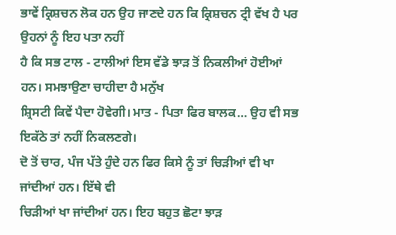ਭਾਵੇਂ ਕ੍ਰਿਸ਼ਚਨ ਲੋਕ ਹਨ ਉਹ ਜਾਣਦੇ ਹਨ ਕਿ ਕ੍ਰਿਸ਼ਚਨ ਟ੍ਰੀ ਵੱਖ ਹੈ ਪਰ ਉਹਨਾਂ ਨੂੰ ਇਹ ਪਤਾ ਨਹੀਂ
ਹੈ ਕਿ ਸਭ ਟਾਲ - ਟਾਲੀਆਂ ਇਸ ਵੱਡੇ ਝਾੜ ਤੋਂ ਨਿਕਲੀਆਂ ਹੋਈਆਂ ਹਨ। ਸਮਝਾਉਣਾ ਚਾਹੀਦਾ ਹੈ ਮਨੁੱਖ
ਸ਼੍ਰਿਸਟੀ ਕਿਵੇਂ ਪੈਦਾ ਹੋਵੇਗੀ। ਮਾਤ - ਪਿਤਾ ਫਿਰ ਬਾਲਕ… ਉਹ ਵੀ ਸਭ ਇਕੱਠੇ ਤਾਂ ਨਹੀਂ ਨਿਕਲਣਗੇ।
ਦੋ ਤੋਂ ਚਾਰ, ਪੰਜ ਪੱਤੇ ਹੁੰਦੇ ਹਨ ਫਿਰ ਕਿਸੇ ਨੂੰ ਤਾਂ ਚਿੜੀਆਂ ਵੀ ਖਾ ਜਾਂਦੀਆਂ ਹਨ। ਇੱਥੇ ਵੀ
ਚਿੜੀਆਂ ਖਾ ਜਾਂਦੀਆਂ ਹਨ। ਇਹ ਬਹੁਤ ਛੋਟਾ ਝਾੜ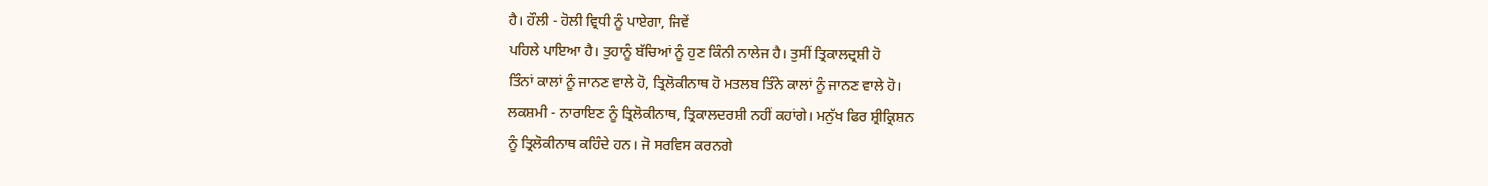ਹੈ। ਹੌਲੀ - ਹੋਲੀ ਵ੍ਰਿਧੀ ਨੂੰ ਪਾਏਗਾ, ਜਿਵੇਂ
ਪਹਿਲੇ ਪਾਇਆ ਹੈ। ਤੁਹਾਨੂੰ ਬੱਚਿਆਂ ਨੂੰ ਹੁਣ ਕਿੰਨੀ ਨਾਲੇਜ ਹੈ। ਤੁਸੀਂ ਤ੍ਰਿਕਾਲਦ੍ਰਸ਼ੀ ਹੋ
ਤਿੰਨਾਂ ਕਾਲਾਂ ਨੂੰ ਜਾਨਣ ਵਾਲੇ ਹੋ, ਤ੍ਰਿਲੋਕੀਨਾਥ ਹੋ ਮਤਲਬ ਤਿੰਨੇ ਕਾਲਾਂ ਨੂੰ ਜਾਨਣ ਵਾਲੇ ਹੋ।
ਲਕਸ਼ਮੀ - ਨਾਰਾਇਣ ਨੂੰ ਤ੍ਰਿਲੋਕੀਨਾਥ, ਤ੍ਰਿਕਾਲਦਰਸ਼ੀ ਨਹੀਂ ਕਹਾਂਗੇ। ਮਨੁੱਖ ਫਿਰ ਸ਼੍ਰੀਕ੍ਰਿਸ਼ਨ
ਨੂੰ ਤ੍ਰਿਲੋਕੀਨਾਥ ਕਹਿੰਦੇ ਹਨ। ਜੋ ਸਰਵਿਸ ਕਰਨਗੇ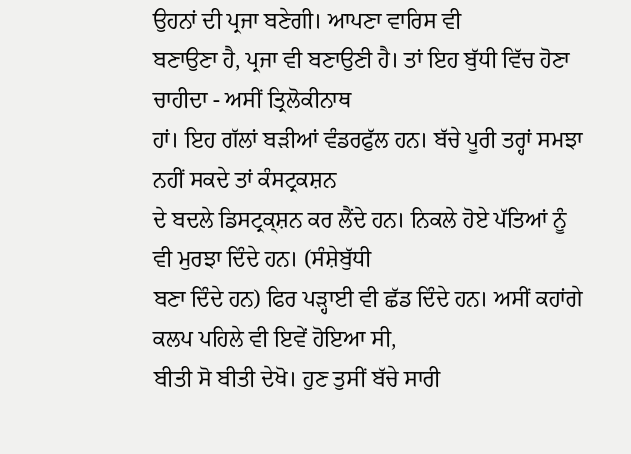ਉਹਨਾਂ ਦੀ ਪ੍ਰਜਾ ਬਣੇਗੀ। ਆਪਣਾ ਵਾਰਿਸ ਵੀ
ਬਣਾਉਣਾ ਹੈ, ਪ੍ਰਜਾ ਵੀ ਬਣਾਉਣੀ ਹੈ। ਤਾਂ ਇਹ ਬੁੱਧੀ ਵਿੱਚ ਹੋਣਾ ਚਾਹੀਦਾ - ਅਸੀਂ ਤ੍ਰਿਲੋਕੀਨਾਥ
ਹਾਂ। ਇਹ ਗੱਲਾਂ ਬੜੀਆਂ ਵੰਡਰਫੁੱਲ ਹਨ। ਬੱਚੇ ਪੂਰੀ ਤਰ੍ਹਾਂ ਸਮਝਾ ਨਹੀਂ ਸਕਦੇ ਤਾਂ ਕੰਸਟ੍ਰਕਸ਼ਨ
ਦੇ ਬਦਲੇ ਡਿਸਟ੍ਰਕ੍ਸ਼ਨ ਕਰ ਲੈਂਦੇ ਹਨ। ਨਿਕਲੇ ਹੋਏ ਪੱਤਿਆਂ ਨੂੰ ਵੀ ਮੁਰਝਾ ਦਿੰਦੇ ਹਨ। (ਸੰਸ਼ੇਬੁੱਧੀ
ਬਣਾ ਦਿੰਦੇ ਹਨ) ਫਿਰ ਪੜ੍ਹਾਈ ਵੀ ਛੱਡ ਦਿੰਦੇ ਹਨ। ਅਸੀਂ ਕਹਾਂਗੇ ਕਲਪ ਪਹਿਲੇ ਵੀ ਇਵੇਂ ਹੋਇਆ ਸੀ,
ਬੀਤੀ ਸੋ ਬੀਤੀ ਦੇਖੋ। ਹੁਣ ਤੁਸੀਂ ਬੱਚੇ ਸਾਰੀ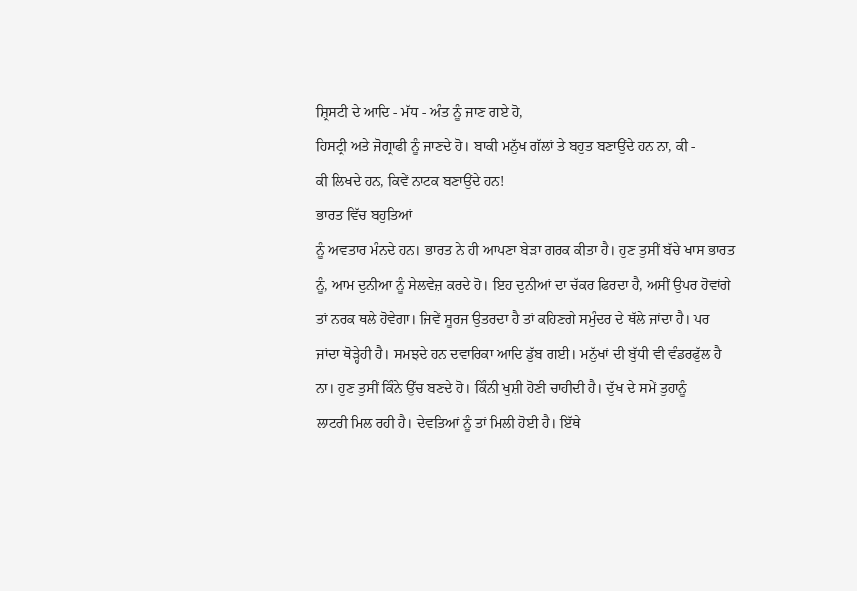ਸ਼੍ਰਿਸਟੀ ਦੇ ਆਦਿ - ਮੱਧ - ਅੰਤ ਨੂੰ ਜਾਣ ਗਏ ਹੋ,
ਹਿਸਟ੍ਰੀ ਅਤੇ ਜੋਗ੍ਰਾਫੀ ਨੂੰ ਜਾਣਦੇ ਹੋ। ਬਾਕੀ ਮਨੁੱਖ ਗੱਲਾਂ ਤੇ ਬਹੁਤ ਬਣਾਉਂਦੇ ਹਨ ਨਾ, ਕੀ -
ਕੀ ਲਿਖਦੇ ਹਨ, ਕਿਵੇਂ ਨਾਟਕ ਬਣਾਉਂਦੇ ਹਨ!
ਭਾਰਤ ਵਿੱਚ ਬਹੁਤਿਆਂ
ਨੂੰ ਅਵਤਾਰ ਮੰਨਦੇ ਹਨ। ਭਾਰਤ ਨੇ ਹੀ ਆਪਣਾ ਬੇੜਾ ਗਰਕ ਕੀਤਾ ਹੈ। ਹੁਣ ਤੁਸੀਂ ਬੱਚੇ ਖਾਸ ਭਾਰਤ
ਨੂੰ, ਆਮ ਦੁਨੀਆ ਨੂੰ ਸੇਲਵੇਜ਼ ਕਰਦੇ ਹੋ। ਇਹ ਦੁਨੀਆਂ ਦਾ ਚੱਕਰ ਫਿਰਦਾ ਹੈ, ਅਸੀਂ ਉਪਰ ਹੋਵਾਂਗੇ
ਤਾਂ ਨਰਕ ਥਲੇ ਹੋਵੇਗਾ। ਜਿਵੇਂ ਸੂਰਜ ਉਤਰਦਾ ਹੈ ਤਾਂ ਕਹਿਣਗੇ ਸਮੁੰਦਰ ਦੇ ਥੱਲੇ ਜਾਂਦਾ ਹੈ। ਪਰ
ਜਾਂਦਾ ਥੋੜ੍ਹੇਹੀ ਹੈ। ਸਮਝਦੇ ਹਨ ਦਵਾਰਿਕਾ ਆਦਿ ਡੁੱਬ ਗਈ। ਮਨੁੱਖਾਂ ਦੀ ਬੁੱਧੀ ਵੀ ਵੰਡਰਫੁੱਲ ਹੈ
ਨਾ। ਹੁਣ ਤੁਸੀਂ ਕਿੰਨੇ ਉੱਚ ਬਣਦੇ ਹੋ। ਕਿੰਨੀ ਖੁਸ਼ੀ ਹੋਣੀ ਚਾਹੀਦੀ ਹੈ। ਦੁੱਖ ਦੇ ਸਮੇਂ ਤੁਹਾਨੂੰ
ਲਾਟਰੀ ਮਿਲ ਰਹੀ ਹੈ। ਦੇਵਤਿਆਂ ਨੂੰ ਤਾਂ ਮਿਲੀ ਹੋਈ ਹੈ। ਇੱਥੇ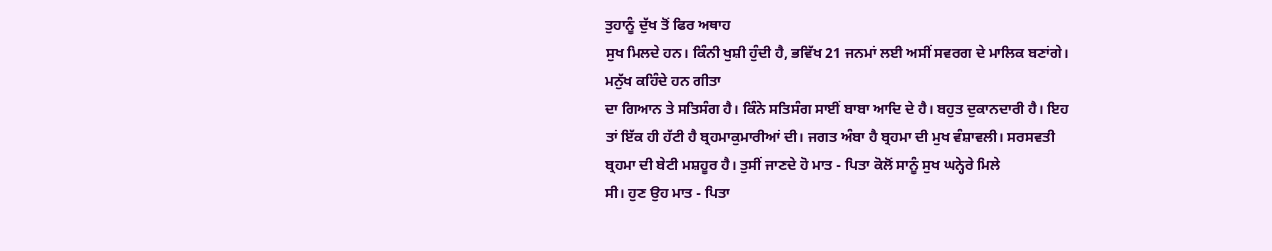ਤੁਹਾਨੂੰ ਦੁੱਖ ਤੋਂ ਫਿਰ ਅਥਾਹ
ਸੁਖ ਮਿਲਦੇ ਹਨ। ਕਿੰਨੀ ਖੁਸ਼ੀ ਹੁੰਦੀ ਹੈ, ਭਵਿੱਖ 21 ਜਨਮਾਂ ਲਈ ਅਸੀਂ ਸਵਰਗ ਦੇ ਮਾਲਿਕ ਬਣਾਂਗੇ।
ਮਨੁੱਖ ਕਹਿੰਦੇ ਹਨ ਗੀਤਾ
ਦਾ ਗਿਆਨ ਤੇ ਸਤਿਸੰਗ ਹੈ। ਕਿੰਨੇ ਸਤਿਸੰਗ ਸਾਈਂ ਬਾਬਾ ਆਦਿ ਦੇ ਹੈ। ਬਹੁਤ ਦੁਕਾਨਦਾਰੀ ਹੈ। ਇਹ
ਤਾਂ ਇੱਕ ਹੀ ਹੱਟੀ ਹੈ ਬ੍ਰਹਮਾਕੁਮਾਰੀਆਂ ਦੀ। ਜਗਤ ਅੰਬਾ ਹੈ ਬ੍ਰਹਮਾ ਦੀ ਮੁਖ ਵੰਸ਼ਾਵਲੀ। ਸਰਸਵਤੀ
ਬ੍ਰਹਮਾ ਦੀ ਬੇਟੀ ਮਸ਼ਹੂਰ ਹੈ। ਤੁਸੀਂ ਜਾਣਦੇ ਹੋ ਮਾਤ - ਪਿਤਾ ਕੋਲੋਂ ਸਾਨੂੰ ਸੁਖ ਘਨ੍ਹੇਰੇ ਮਿਲੇ
ਸੀ। ਹੁਣ ਉਹ ਮਾਤ - ਪਿਤਾ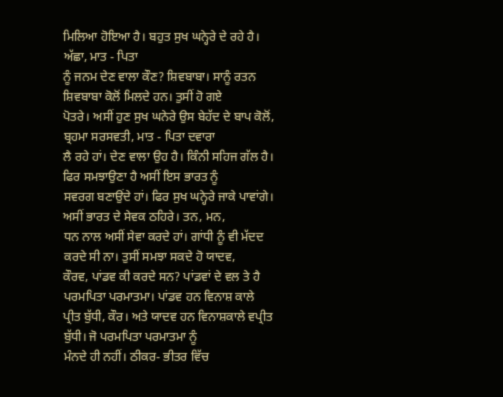ਮਿਲਿਆ ਹੋਇਆ ਹੈ। ਬਹੁਤ ਸੁਖ ਘਨ੍ਹੇਰੇ ਦੇ ਰਹੇ ਹੈ। ਅੱਛਾ, ਮਾਤ - ਪਿਤਾ
ਨੂੰ ਜਨਮ ਦੇਣ ਵਾਲਾ ਕੌਣ? ਸ਼ਿਵਬਾਬਾ। ਸਾਨੂੰ ਰਤਨ ਸ਼ਿਵਬਾਬਾ ਕੋਲੋਂ ਮਿਲਦੇ ਹਨ। ਤੁਸੀਂ ਹੋ ਗਏ
ਪੋਤਰੇ। ਅਸੀਂ ਹੁਣ ਸੁਖ ਘਨੇਰੇ ਉਸ ਬੇਹੱਦ ਦੇ ਬਾਪ ਕੋਲੋਂ, ਬ੍ਰਹਮਾ ਸਰਸਵਤੀ, ਮਾਤ - ਪਿਤਾ ਦਵਾਰਾ
ਲੈ ਰਹੇ ਹਾਂ। ਦੇਣ ਵਾਲਾ ਉਹ ਹੈ। ਕਿੰਨੀ ਸਹਿਜ ਗੱਲ ਹੈ। ਫਿਰ ਸਮਝਾਉਣਾ ਹੈ ਅਸੀਂ ਇਸ ਭਾਰਤ ਨੂੰ
ਸਵਰਗ ਬਣਾਉਂਦੇ ਹਾਂ। ਫਿਰ ਸੁਖ ਘਨ੍ਹੇਰੇ ਜਾਕੇ ਪਾਵਾਂਗੇ। ਅਸੀਂ ਭਾਰਤ ਦੇ ਸੇਵਕ ਠਹਿਰੇ। ਤਨ, ਮਨ,
ਧਨ ਨਾਲ ਅਸੀਂ ਸੇਵਾ ਕਰਦੇ ਹਾਂ। ਗਾਂਧੀ ਨੂੰ ਵੀ ਮੱਦਦ ਕਰਦੇ ਸੀ ਨਾ। ਤੁਸੀਂ ਸਮਝਾ ਸਕਦੇ ਹੋ ਯਾਦਵ,
ਕੌਰਵ, ਪਾਂਡਵ ਕੀ ਕਰਦੇ ਸਨ? ਪਾਂਡਵਾਂ ਦੇ ਵਲ ਤੇ ਹੈ ਪਰਮਪਿਤਾ ਪਰਮਾਤਮਾ। ਪਾਂਡਵ ਹਨ ਵਿਨਾਸ਼ ਕਾਲੇ
ਪ੍ਰੀਤ ਬੁੱਧੀ, ਕੌਰ। ਅਤੇ ਯਾਦਵ ਹਨ ਵਿਨਾਸ਼ਕਾਲੇ ਵਪ੍ਰੀਤ ਬੁੱਧੀ। ਜੋ ਪਰਮਪਿਤਾ ਪਰਮਾਤਮਾ ਨੂੰ
ਮੰਨਦੇ ਹੀ ਨਹੀਂ। ਠੀਕਰ- ਭੀਤਰ ਵਿੱਚ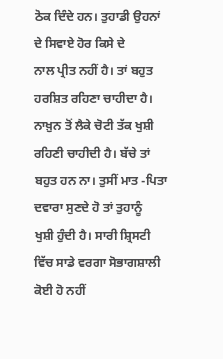ਠੋਕ ਦਿੰਦੇ ਹਨ। ਤੁਹਾਡੀ ਉਹਨਾਂ ਦੇ ਸਿਵਾਏ ਹੋਰ ਕਿਸੇ ਦੇ
ਨਾਲ ਪ੍ਰੀਤ ਨਹੀਂ ਹੈ। ਤਾਂ ਬਹੁਤ ਹਰਸ਼ਿਤ ਰਹਿਣਾ ਚਾਹੀਦਾ ਹੈ। ਨਾਖ਼ੁਨ ਤੋਂ ਲੈਕੇ ਚੋਟੀ ਤੱਕ ਖੁਸ਼ੀ
ਰਹਿਣੀ ਚਾਹੀਦੀ ਹੈ। ਬੱਚੇ ਤਾਂ ਬਹੁਤ ਹਨ ਨਾ। ਤੁਸੀਂ ਮਾਤ -ਪਿਤਾ ਦਵਾਰਾ ਸੁਣਦੇ ਹੋ ਤਾਂ ਤੁਹਾਨੂੰ
ਖੁਸ਼ੀ ਹੁੰਦੀ ਹੈ। ਸਾਰੀ ਸ਼੍ਰਿਸਟੀ ਵਿੱਚ ਸਾਡੇ ਵਰਗਾ ਸੋਭਾਗਸ਼ਾਲੀ ਕੋਈ ਹੋ ਨਹੀਂ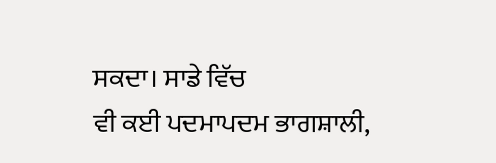ਸਕਦਾ। ਸਾਡੇ ਵਿੱਚ
ਵੀ ਕਈ ਪਦਮਾਪਦਮ ਭਾਗਸ਼ਾਲੀ,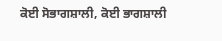ਕੋਈ ਸੋਭਾਗਸ਼ਾਲੀ, ਕੋਈ ਭਾਗਸ਼ਾਲੀ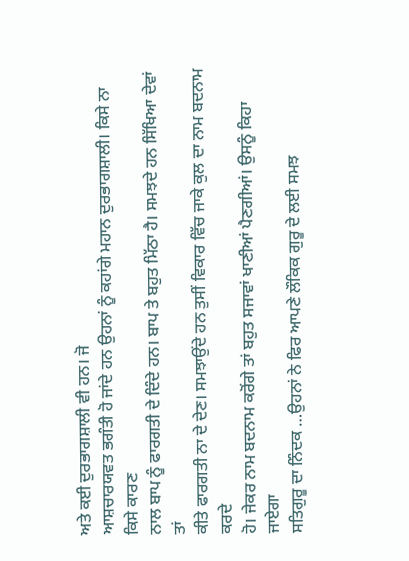ਅਤੇ ਕਈ ਦੁਰਭਾਗਸ਼ਾਲੀ ਵੀ ਹਨ। ਜੋ
ਆਸ਼ਚਾਰਯਵਤ ਭਗੰਤੀ ਹੋ ਜਾਂਦੇ ਹਨ ਉਹਨਾਂ ਨੂੰ ਕਹਾਂਗੇ ਮਹਾਨ ਦੁਰਭਾਗਸ਼ਾਲੀ। ਕਿਸੇ ਨਾ ਕਿਸੇ ਕਾਰਣ
ਨਾਲ ਬਾਪ ਨੂੰ ਫਾਰਗਤੀ ਦੇ ਦਿੰਦੇ ਹਨ। ਬਾਪ ਤੇ ਬਹੁਤ ਮਿੱਠਾ ਹੈ। ਸਮਝਦੇ ਹਨ ਸਿੱਖਿਆ ਦੇਵਾਂ ਤਾਂ
ਕੀਤੇ ਫਾਰਗਤੀ ਨਾ ਦੇ ਦੇਣ। ਸਮਝਾਉਂਦੇ ਹਨ ਤੁਸੀਂ ਵਿਕਾਰ ਵਿੱਚ ਜਾਕੇ ਕੁਲ ਦਾ ਨਾਮ ਬਦਨਾਮ ਕਰਦੇ
ਹੋ। ਜੇਕਰ ਨਾਮ ਬਦਨਾਮ ਕਰੋਂਗੇ ਤਾਂ ਬਹੁਤ ਸਜਾਵਾਂ ਖਾਣੀਆਂ ਪੈਣਗੀਆਂ। ਉਸਨੂੰ ਕਿਹਾ ਜਾਏਗਾ
ਸਤਿਗੁਰੂ ਦਾ ਨਿੰਦਕ …ਉਹਨਾਂ ਨੇ ਫਿਰ ਆਪਣੇ ਲੌਕਿਕ ਗੁਰੂ ਦੇ ਲਈ ਸਮਝ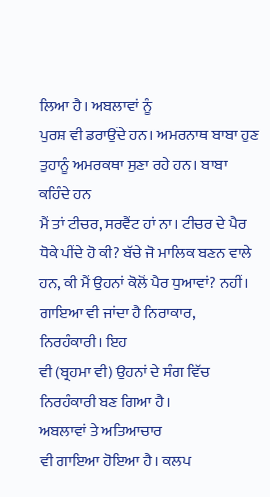ਲਿਆ ਹੈ। ਅਬਲਾਵਾਂ ਨੂੰ
ਪੁਰਸ਼ ਵੀ ਡਰਾਉਂਦੇ ਹਨ। ਅਮਰਨਾਥ ਬਾਬਾ ਹੁਣ ਤੁਹਾਨੂੰ ਅਮਰਕਥਾ ਸੁਣਾ ਰਹੇ ਹਨ। ਬਾਬਾ ਕਹਿੰਦੇ ਹਨ
ਮੈਂ ਤਾਂ ਟੀਚਰ, ਸਰਵੈਂਟ ਹਾਂ ਨਾ। ਟੀਚਰ ਦੇ ਪੈਰ ਧੋਕੇ ਪੀਂਦੇ ਹੋ ਕੀ? ਬੱਚੇ ਜੋ ਮਾਲਿਕ ਬਣਨ ਵਾਲੇ
ਹਨ, ਕੀ ਮੈਂ ਉਹਨਾਂ ਕੋਲੋਂ ਪੈਰ ਧੁਆਵਾਂ? ਨਹੀਂ। ਗਾਇਆ ਵੀ ਜਾਂਦਾ ਹੈ ਨਿਰਾਕਾਰ, ਨਿਰਹੰਕਾਰੀ। ਇਹ
ਵੀ (ਬ੍ਰਹਮਾ ਵੀ) ਉਹਨਾਂ ਦੇ ਸੰਗ ਵਿੱਚ ਨਿਰਹੰਕਾਰੀ ਬਣ ਗਿਆ ਹੈ।
ਅਬਲਾਵਾਂ ਤੇ ਅਤਿਆਚਾਰ
ਵੀ ਗਾਇਆ ਹੋਇਆ ਹੈ। ਕਲਪ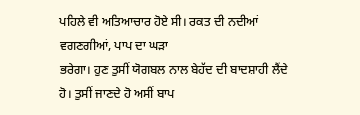ਪਹਿਲੇ ਵੀ ਅਤਿਆਚਾਰ ਹੋਏ ਸੀ। ਰਕਤ ਦੀ ਨਦੀਆਂ ਵਗਣਗੀਆਂ, ਪਾਪ ਦਾ ਘੜਾ
ਭਰੇਗਾ। ਹੁਣ ਤੁਸੀਂ ਯੋਗਬਲ ਨਾਲ ਬੇਹੱਦ ਦੀ ਬਾਦਸ਼ਾਹੀ ਲੈਂਦੇ ਹੋ। ਤੁਸੀਂ ਜਾਣਦੇ ਹੋ ਅਸੀਂ ਬਾਪ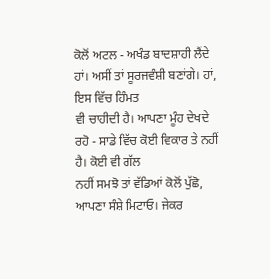ਕੋਲੋਂ ਅਟਲ - ਅਖੰਡ ਬਾਦਸ਼ਾਹੀ ਲੈਂਦੇ ਹਾਂ। ਅਸੀਂ ਤਾਂ ਸੂਰਜਵੰਸ਼ੀ ਬਣਾਂਗੇ। ਹਾਂ, ਇਸ ਵਿੱਚ ਹਿੰਮਤ
ਵੀ ਚਾਹੀਦੀ ਹੈ। ਆਪਣਾ ਮੂੰਹ ਦੇਖਦੇ ਰਹੋ - ਸਾਡੇ ਵਿੱਚ ਕੋਈ ਵਿਕਾਰ ਤੇ ਨਹੀਂ ਹੈ। ਕੋਈ ਵੀ ਗੱਲ
ਨਹੀਂ ਸਮਝੋ ਤਾਂ ਵੱਡਿਆਂ ਕੋਲੋਂ ਪੁੱਛੋ, ਆਪਣਾ ਸੰਸ਼ੇ ਮਿਟਾਓ। ਜੇਕਰ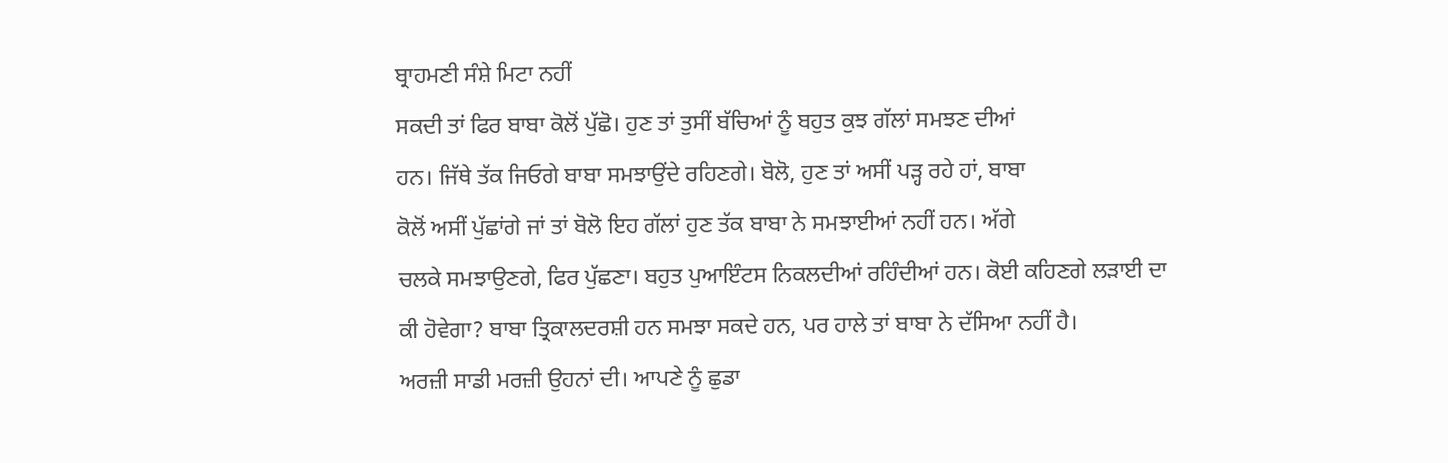ਬ੍ਰਾਹਮਣੀ ਸੰਸ਼ੇ ਮਿਟਾ ਨਹੀਂ
ਸਕਦੀ ਤਾਂ ਫਿਰ ਬਾਬਾ ਕੋਲੋਂ ਪੁੱਛੋ। ਹੁਣ ਤਾਂ ਤੁਸੀਂ ਬੱਚਿਆਂ ਨੂੰ ਬਹੁਤ ਕੁਝ ਗੱਲਾਂ ਸਮਝਣ ਦੀਆਂ
ਹਨ। ਜਿੱਥੇ ਤੱਕ ਜਿਓਗੇ ਬਾਬਾ ਸਮਝਾਉਂਦੇ ਰਹਿਣਗੇ। ਬੋਲੋ, ਹੁਣ ਤਾਂ ਅਸੀਂ ਪੜ੍ਹ ਰਹੇ ਹਾਂ, ਬਾਬਾ
ਕੋਲੋਂ ਅਸੀਂ ਪੁੱਛਾਂਗੇ ਜਾਂ ਤਾਂ ਬੋਲੋ ਇਹ ਗੱਲਾਂ ਹੁਣ ਤੱਕ ਬਾਬਾ ਨੇ ਸਮਝਾਈਆਂ ਨਹੀਂ ਹਨ। ਅੱਗੇ
ਚਲਕੇ ਸਮਝਾਉਣਗੇ, ਫਿਰ ਪੁੱਛਣਾ। ਬਹੁਤ ਪੁਆਇੰਟਸ ਨਿਕਲਦੀਆਂ ਰਹਿੰਦੀਆਂ ਹਨ। ਕੋਈ ਕਹਿਣਗੇ ਲੜਾਈ ਦਾ
ਕੀ ਹੋਵੇਗਾ? ਬਾਬਾ ਤ੍ਰਿਕਾਲਦਰਸ਼ੀ ਹਨ ਸਮਝਾ ਸਕਦੇ ਹਨ, ਪਰ ਹਾਲੇ ਤਾਂ ਬਾਬਾ ਨੇ ਦੱਸਿਆ ਨਹੀਂ ਹੈ।
ਅਰਜ਼ੀ ਸਾਡੀ ਮਰਜ਼ੀ ਉਹਨਾਂ ਦੀ। ਆਪਣੇ ਨੂੰ ਛੁਡਾ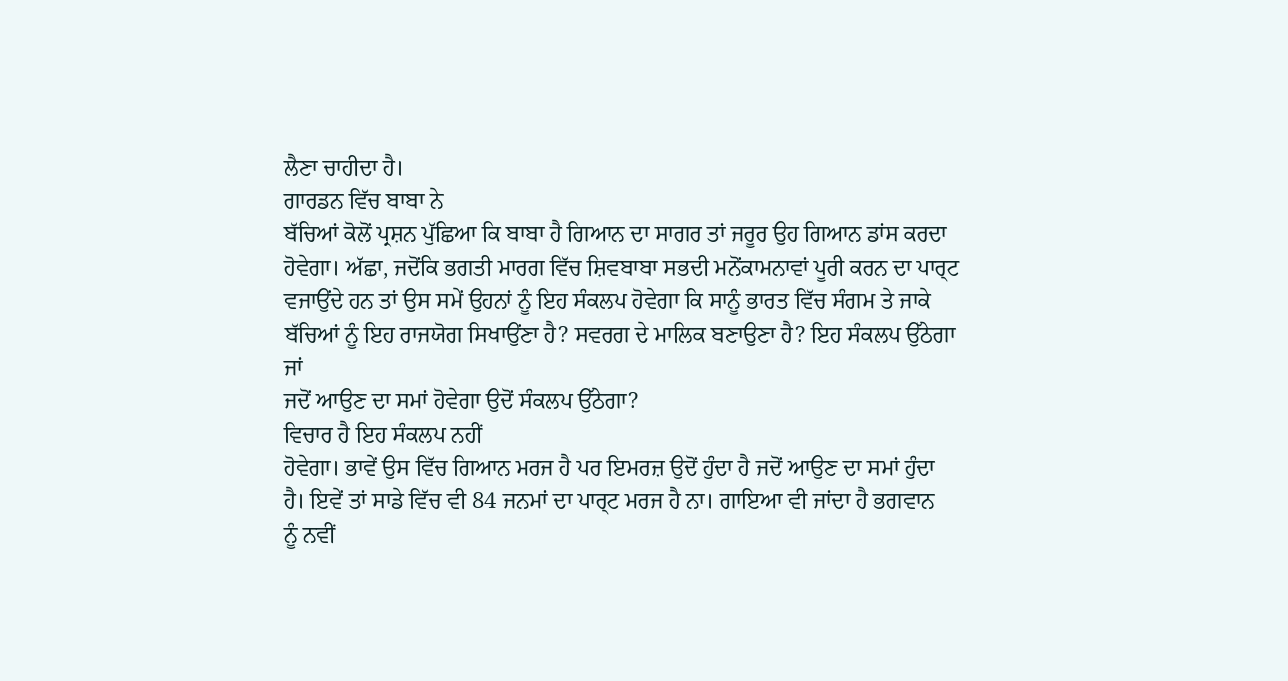ਲੈਣਾ ਚਾਹੀਦਾ ਹੈ।
ਗਾਰਡਨ ਵਿੱਚ ਬਾਬਾ ਨੇ
ਬੱਚਿਆਂ ਕੋਲੋਂ ਪ੍ਰਸ਼ਨ ਪੁੱਛਿਆ ਕਿ ਬਾਬਾ ਹੈ ਗਿਆਨ ਦਾ ਸਾਗਰ ਤਾਂ ਜਰੂਰ ਉਹ ਗਿਆਨ ਡਾਂਸ ਕਰਦਾ
ਹੋਵੇਗਾ। ਅੱਛਾ, ਜਦੋਂਕਿ ਭਗਤੀ ਮਾਰਗ ਵਿੱਚ ਸ਼ਿਵਬਾਬਾ ਸਭਦੀ ਮਨੋਂਕਾਮਨਾਵਾਂ ਪੂਰੀ ਕਰਨ ਦਾ ਪਾਰ੍ਟ
ਵਜਾਉਂਦੇ ਹਨ ਤਾਂ ਉਸ ਸਮੇਂ ਉਹਨਾਂ ਨੂੰ ਇਹ ਸੰਕਲਪ ਹੋਵੇਗਾ ਕਿ ਸਾਨੂੰ ਭਾਰਤ ਵਿੱਚ ਸੰਗਮ ਤੇ ਜਾਕੇ
ਬੱਚਿਆਂ ਨੂੰ ਇਹ ਰਾਜਯੋਗ ਸਿਖਾਉਂਣਾ ਹੈ? ਸਵਰਗ ਦੇ ਮਾਲਿਕ ਬਣਾਉਣਾ ਹੈ? ਇਹ ਸੰਕਲਪ ਉੱਠੇਗਾ ਜਾਂ
ਜਦੋਂ ਆਉਣ ਦਾ ਸਮਾਂ ਹੋਵੇਗਾ ਉਦੋਂ ਸੰਕਲਪ ਉੱਠੇਗਾ?
ਵਿਚਾਰ ਹੈ ਇਹ ਸੰਕਲਪ ਨਹੀਂ
ਹੋਵੇਗਾ। ਭਾਵੇਂ ਉਸ ਵਿੱਚ ਗਿਆਨ ਮਰਜ ਹੈ ਪਰ ਇਮਰਜ਼ ਉਦੋਂ ਹੁੰਦਾ ਹੈ ਜਦੋਂ ਆਉਣ ਦਾ ਸਮਾਂ ਹੁੰਦਾ
ਹੈ। ਇਵੇਂ ਤਾਂ ਸਾਡੇ ਵਿੱਚ ਵੀ 84 ਜਨਮਾਂ ਦਾ ਪਾਰ੍ਟ ਮਰਜ ਹੈ ਨਾ। ਗਾਇਆ ਵੀ ਜਾਂਦਾ ਹੈ ਭਗਵਾਨ
ਨੂੰ ਨਵੀਂ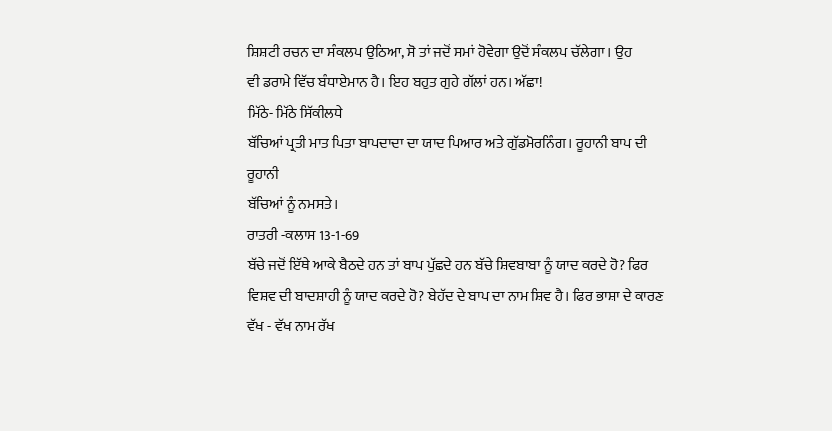ਸ਼ਿਸ਼ਟੀ ਰਚਨ ਦਾ ਸੰਕਲਪ ਉਠਿਆ, ਸੋ ਤਾਂ ਜਦੋਂ ਸਮਾਂ ਹੋਵੇਗਾ ਉਦੋਂ ਸੰਕਲਪ ਚੱਲੇਗਾ। ਉਹ
ਵੀ ਡਰਾਮੇ ਵਿੱਚ ਬੰਧਾਏਮਾਨ ਹੈ। ਇਹ ਬਹੁਤ ਗੁਹੇ ਗੱਲਾਂ ਹਨ। ਅੱਛਾ!
ਮਿੱਠੇ- ਮਿੱਠੇ ਸਿੱਕੀਲਧੇ
ਬੱਚਿਆਂ ਪ੍ਰਤੀ ਮਾਤ ਪਿਤਾ ਬਾਪਦਾਦਾ ਦਾ ਯਾਦ ਪਿਆਰ ਅਤੇ ਗੁੱਡਮੋਰਨਿੰਗ। ਰੂਹਾਨੀ ਬਾਪ ਦੀ ਰੂਹਾਨੀ
ਬੱਚਿਆਂ ਨੂੰ ਨਮਸਤੇ।
ਰਾਤਰੀ -ਕਲਾਸ 13-1-69
ਬੱਚੇ ਜਦੋਂ ਇੱਥੇ ਆਕੇ ਬੈਠਦੇ ਹਨ ਤਾਂ ਬਾਪ ਪੁੱਛਦੇ ਹਨ ਬੱਚੇ ਸ਼ਿਵਬਾਬਾ ਨੂੰ ਯਾਦ ਕਰਦੇ ਹੋ? ਫਿਰ
ਵਿਸ਼ਵ ਦੀ ਬਾਦਸ਼ਾਹੀ ਨੂੰ ਯਾਦ ਕਰਦੇ ਹੋ? ਬੇਹੱਦ ਦੇ ਬਾਪ ਦਾ ਨਾਮ ਸ਼ਿਵ ਹੈ। ਫਿਰ ਭਾਸ਼ਾ ਦੇ ਕਾਰਣ
ਵੱਖ - ਵੱਖ ਨਾਮ ਰੱਖ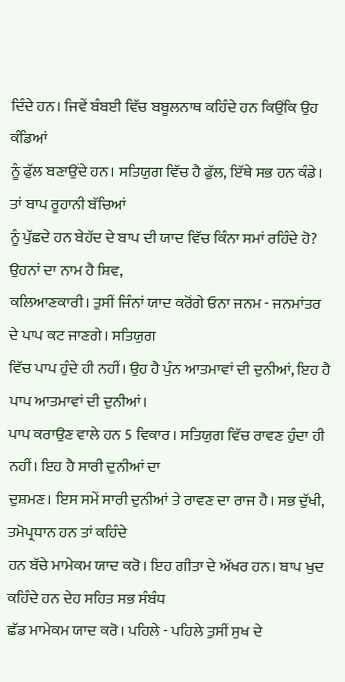ਦਿੰਦੇ ਹਨ। ਜਿਵੇਂ ਬੰਬਈ ਵਿੱਚ ਬਬੂਲਨਾਥ ਕਹਿੰਦੇ ਹਨ ਕਿਉਂਕਿ ਉਹ ਕੰਡਿਆਂ
ਨੂੰ ਫੁੱਲ ਬਣਾਉਂਦੇ ਹਨ। ਸਤਿਯੁਗ ਵਿੱਚ ਹੈ ਫੁੱਲ, ਇੱਥੇ ਸਭ ਹਨ ਕੰਡੇ। ਤਾਂ ਬਾਪ ਰੂਹਾਨੀ ਬੱਚਿਆਂ
ਨੂੰ ਪੁੱਛਦੇ ਹਨ ਬੇਹੱਦ ਦੇ ਬਾਪ ਦੀ ਯਾਦ ਵਿੱਚ ਕਿੰਨਾ ਸਮਾਂ ਰਹਿੰਦੇ ਹੋ? ਉਹਨਾਂ ਦਾ ਨਾਮ ਹੈ ਸ਼ਿਵ,
ਕਲਿਆਣਕਾਰੀ। ਤੁਸੀਂ ਜਿੰਨਾਂ ਯਾਦ ਕਰੋਂਗੇ ਓਨਾ ਜਨਮ - ਜਨਮਾਂਤਰ ਦੇ ਪਾਪ ਕਟ ਜਾਣਗੇ। ਸਤਿਯੁਗ
ਵਿੱਚ ਪਾਪ ਹੁੰਦੇ ਹੀ ਨਹੀਂ। ਉਹ ਹੈ ਪੁੰਨ ਆਤਮਾਵਾਂ ਦੀ ਦੁਨੀਆਂ, ਇਹ ਹੈ ਪਾਪ ਆਤਮਾਵਾਂ ਦੀ ਦੁਨੀਆਂ।
ਪਾਪ ਕਰਾਉਣ ਵਾਲੇ ਹਨ 5 ਵਿਕਾਰ। ਸਤਿਯੁਗ ਵਿੱਚ ਰਾਵਣ ਹੁੰਦਾ ਹੀ ਨਹੀਂ। ਇਹ ਹੈ ਸਾਰੀ ਦੁਨੀਆਂ ਦਾ
ਦੁਸ਼ਮਣ। ਇਸ ਸਮੇਂ ਸਾਰੀ ਦੁਨੀਆਂ ਤੇ ਰਾਵਣ ਦਾ ਰਾਜ ਹੈ। ਸਭ ਦੁੱਖੀ, ਤਮੋਪ੍ਰਧਾਨ ਹਨ ਤਾਂ ਕਹਿੰਦੇ
ਹਨ ਬੱਚੇ ਮਾਮੇਕਮ ਯਾਦ ਕਰੋ। ਇਹ ਗੀਤਾ ਦੇ ਅੱਖਰ ਹਨ। ਬਾਪ ਖੁਦ ਕਹਿੰਦੇ ਹਨ ਦੇਹ ਸਹਿਤ ਸਭ ਸੰਬੰਧ
ਛੱਡ ਮਾਮੇਕਮ ਯਾਦ ਕਰੋ। ਪਹਿਲੇ - ਪਹਿਲੇ ਤੁਸੀਂ ਸੁਖ ਦੇ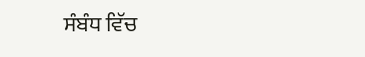ਸੰਬੰਧ ਵਿੱਚ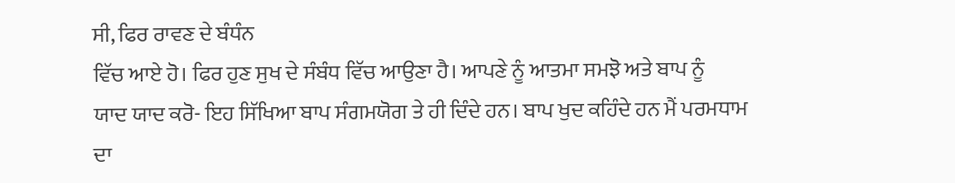ਸੀ, ਫਿਰ ਰਾਵਣ ਦੇ ਬੰਧੰਨ
ਵਿੱਚ ਆਏ ਹੋ। ਫਿਰ ਹੁਣ ਸੁਖ ਦੇ ਸੰਬੰਧ ਵਿੱਚ ਆਉਣਾ ਹੈ। ਆਪਣੇ ਨੂੰ ਆਤਮਾ ਸਮਝੋ ਅਤੇ ਬਾਪ ਨੂੰ
ਯਾਦ ਯਾਦ ਕਰੋ- ਇਹ ਸਿੱਖਿਆ ਬਾਪ ਸੰਗਮਯੋਗ ਤੇ ਹੀ ਦਿੰਦੇ ਹਨ। ਬਾਪ ਖੁਦ ਕਹਿੰਦੇ ਹਨ ਮੈਂ ਪਰਮਧਾਮ
ਦਾ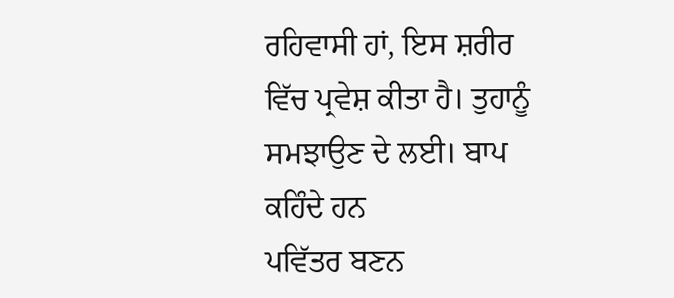ਰਹਿਵਾਸੀ ਹਾਂ, ਇਸ ਸ਼ਰੀਰ ਵਿੱਚ ਪ੍ਰਵੇਸ਼ ਕੀਤਾ ਹੈ। ਤੁਹਾਨੂੰ ਸਮਝਾਉਣ ਦੇ ਲਈ। ਬਾਪ ਕਹਿੰਦੇ ਹਨ
ਪਵਿੱਤਰ ਬਣਨ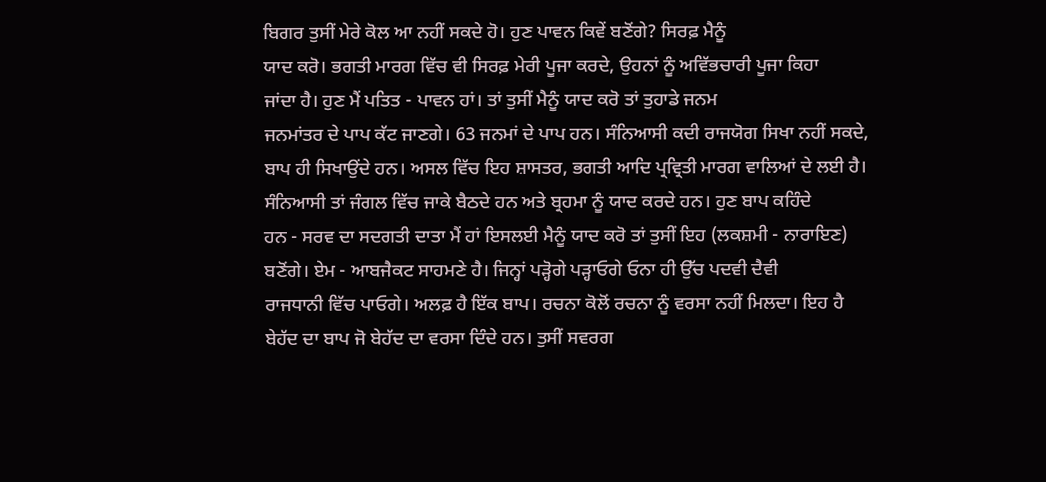ਬਿਗਰ ਤੁਸੀਂ ਮੇਰੇ ਕੋਲ ਆ ਨਹੀਂ ਸਕਦੇ ਹੋ। ਹੁਣ ਪਾਵਨ ਕਿਵੇਂ ਬਣੋਂਗੇ? ਸਿਰਫ਼ ਮੈਨੂੰ
ਯਾਦ ਕਰੋ। ਭਗਤੀ ਮਾਰਗ ਵਿੱਚ ਵੀ ਸਿਰਫ਼ ਮੇਰੀ ਪੂਜਾ ਕਰਦੇ, ਉਹਨਾਂ ਨੂੰ ਅਵਿੱਭਚਾਰੀ ਪੂਜਾ ਕਿਹਾ
ਜਾਂਦਾ ਹੈ। ਹੁਣ ਮੈਂ ਪਤਿਤ - ਪਾਵਨ ਹਾਂ। ਤਾਂ ਤੁਸੀਂ ਮੈਨੂੰ ਯਾਦ ਕਰੋ ਤਾਂ ਤੁਹਾਡੇ ਜਨਮ
ਜਨਮਾਂਤਰ ਦੇ ਪਾਪ ਕੱਟ ਜਾਣਗੇ। 63 ਜਨਮਾਂ ਦੇ ਪਾਪ ਹਨ। ਸੰਨਿਆਸੀ ਕਦੀ ਰਾਜਯੋਗ ਸਿਖਾ ਨਹੀਂ ਸਕਦੇ,
ਬਾਪ ਹੀ ਸਿਖਾਉਂਦੇ ਹਨ। ਅਸਲ ਵਿੱਚ ਇਹ ਸ਼ਾਸਤਰ, ਭਗਤੀ ਆਦਿ ਪ੍ਰਵ੍ਰਿਤੀ ਮਾਰਗ ਵਾਲਿਆਂ ਦੇ ਲਈ ਹੈ।
ਸੰਨਿਆਸੀ ਤਾਂ ਜੰਗਲ ਵਿੱਚ ਜਾਕੇ ਬੈਠਦੇ ਹਨ ਅਤੇ ਬ੍ਰਹਮਾ ਨੂੰ ਯਾਦ ਕਰਦੇ ਹਨ। ਹੁਣ ਬਾਪ ਕਹਿੰਦੇ
ਹਨ - ਸਰਵ ਦਾ ਸਦਗਤੀ ਦਾਤਾ ਮੈਂ ਹਾਂ ਇਸਲਈ ਮੈਨੂੰ ਯਾਦ ਕਰੋ ਤਾਂ ਤੁਸੀਂ ਇਹ (ਲਕਸ਼ਮੀ - ਨਾਰਾਇਣ)
ਬਣੋਂਗੇ। ਏਮ - ਆਬਜੈਕਟ ਸਾਹਮਣੇ ਹੈ। ਜਿਨ੍ਹਾਂ ਪੜ੍ਹੋਗੇ ਪੜ੍ਹਾਓਗੇ ਓਨਾ ਹੀ ਉੱਚ ਪਦਵੀ ਦੈਵੀ
ਰਾਜਧਾਨੀ ਵਿੱਚ ਪਾਓਗੇ। ਅਲਫ਼ ਹੈ ਇੱਕ ਬਾਪ। ਰਚਨਾ ਕੋਲੋਂ ਰਚਨਾ ਨੂੰ ਵਰਸਾ ਨਹੀਂ ਮਿਲਦਾ। ਇਹ ਹੈ
ਬੇਹੱਦ ਦਾ ਬਾਪ ਜੋ ਬੇਹੱਦ ਦਾ ਵਰਸਾ ਦਿੰਦੇ ਹਨ। ਤੁਸੀਂ ਸਵਰਗ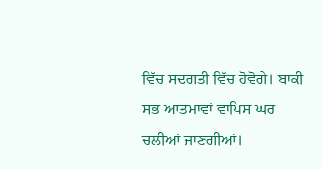ਵਿੱਚ ਸਦਗਤੀ ਵਿੱਚ ਹੋਵੋਗੇ। ਬਾਕੀ
ਸਭ ਆਤਮਾਵਾਂ ਵਾਪਿਸ ਘਰ ਚਲੀਆਂ ਜਾਣਗੀਆਂ।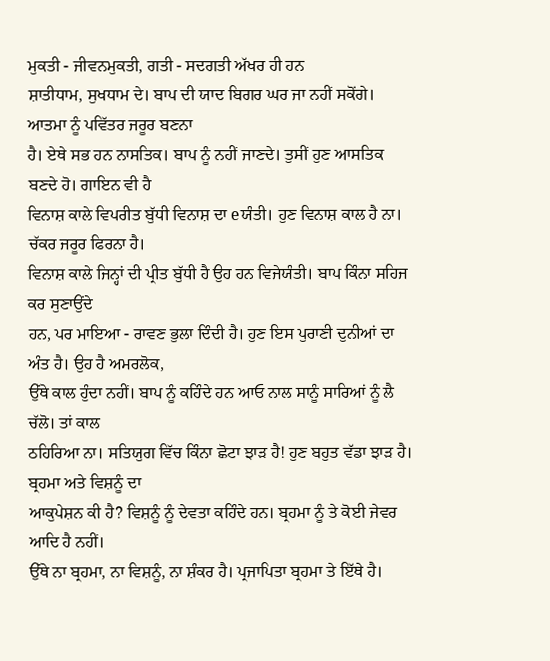ਮੁਕਤੀ - ਜੀਵਨਮੁਕਤੀ, ਗਤੀ - ਸਦਗਤੀ ਅੱਖਰ ਹੀ ਹਨ
ਸ਼ਾਤੀਧਾਮ, ਸੁਖਧਾਮ ਦੇ। ਬਾਪ ਦੀ ਯਾਦ ਬਿਗਰ ਘਰ ਜਾ ਨਹੀਂ ਸਕੋਂਗੇ। ਆਤਮਾ ਨੂੰ ਪਵਿੱਤਰ ਜਰੂਰ ਬਣਨਾ
ਹੈ। ਏਥੇ ਸਭ ਹਨ ਨਾਸਤਿਕ। ਬਾਪ ਨੂੰ ਨਹੀਂ ਜਾਣਦੇ। ਤੁਸੀਂ ਹੁਣ ਆਸਤਿਕ ਬਣਦੇ ਹੋ। ਗਾਇਨ ਵੀ ਹੈ
ਵਿਨਾਸ਼ ਕਾਲੇ ਵਿਪਰੀਤ ਬੁੱਧੀ ਵਿਨਾਸ਼ ਦਾ eਯੰਤੀ। ਹੁਣ ਵਿਨਾਸ਼ ਕਾਲ ਹੈ ਨਾ। ਚੱਕਰ ਜਰੂਰ ਫਿਰਨਾ ਹੈ।
ਵਿਨਾਸ਼ ਕਾਲੇ ਜਿਨ੍ਹਾਂ ਦੀ ਪ੍ਰੀਤ ਬੁੱਧੀ ਹੈ ਉਹ ਹਨ ਵਿਜੇਯੰਤੀ। ਬਾਪ ਕਿੰਨਾ ਸਹਿਜ ਕਰ ਸੁਣਾਉਂਦੇ
ਹਨ, ਪਰ ਮਾਇਆ - ਰਾਵਣ ਭੁਲਾ ਦਿੰਦੀ ਹੈ। ਹੁਣ ਇਸ ਪੁਰਾਣੀ ਦੁਨੀਆਂ ਦਾ ਅੰਤ ਹੈ। ਉਹ ਹੈ ਅਮਰਲੋਕ,
ਉੱਥੇ ਕਾਲ ਹੁੰਦਾ ਨਹੀਂ। ਬਾਪ ਨੂੰ ਕਹਿੰਦੇ ਹਨ ਆਓ ਨਾਲ ਸਾਨੂੰ ਸਾਰਿਆਂ ਨੂੰ ਲੈ ਚੱਲੋ। ਤਾਂ ਕਾਲ
ਠਹਿਰਿਆ ਨਾ। ਸਤਿਯੁਗ ਵਿੱਚ ਕਿੰਨਾ ਛੋਟਾ ਝਾੜ ਹੈ! ਹੁਣ ਬਹੁਤ ਵੱਡਾ ਝਾੜ ਹੈ।
ਬ੍ਰਹਮਾ ਅਤੇ ਵਿਸ਼ਨੂੰ ਦਾ
ਆਕੁਪੇਸ਼ਨ ਕੀ ਹੈ? ਵਿਸ਼ਨੂੰ ਨੂੰ ਦੇਵਤਾ ਕਹਿੰਦੇ ਹਨ। ਬ੍ਰਹਮਾ ਨੂੰ ਤੇ ਕੋਈ ਜੇਵਰ ਆਦਿ ਹੈ ਨਹੀਂ।
ਉੱਥੇ ਨਾ ਬ੍ਰਹਮਾ, ਨਾ ਵਿਸ਼ਨੂੰ, ਨਾ ਸ਼ੰਕਰ ਹੈ। ਪ੍ਰਜਾਪਿਤਾ ਬ੍ਰਹਮਾ ਤੇ ਇੱਥੇ ਹੈ।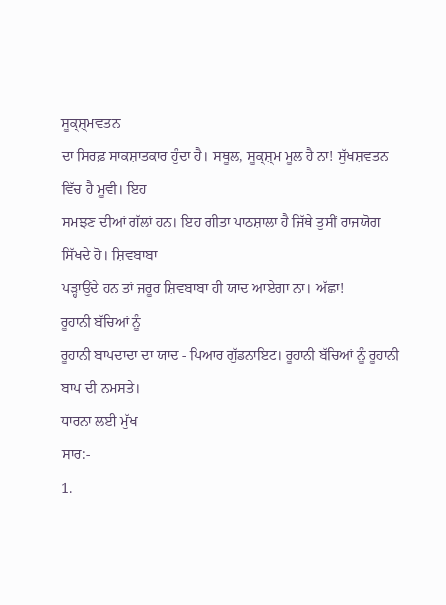ਸੂਕ੍ਸ਼੍ਮਵਤਨ
ਦਾ ਸਿਰਫ਼ ਸਾਕਸ਼ਾਤਕਾਰ ਹੁੰਦਾ ਹੈ। ਸਥੂਲ, ਸੂਕ੍ਸ਼੍ਮ ਮੂਲ ਹੈ ਨਾ! ਸੁੱਖਸ਼ਵਤਨ ਵਿੱਚ ਹੈ ਮੂਵੀ। ਇਹ
ਸਮਝਣ ਦੀਆਂ ਗੱਲਾਂ ਹਨ। ਇਹ ਗੀਤਾ ਪਾਠਸ਼ਾਲਾ ਹੈ ਜਿੱਥੇ ਤੁਸੀਂ ਰਾਜਯੋਗ ਸਿੱਖਦੇ ਹੋ। ਸ਼ਿਵਬਾਬਾ
ਪੜ੍ਹਾਉਂਦੇ ਹਨ ਤਾਂ ਜਰੂਰ ਸ਼ਿਵਬਾਬਾ ਹੀ ਯਾਦ ਆਏਗਾ ਨਾ। ਅੱਛਾ!
ਰੂਹਾਨੀ ਬੱਚਿਆਂ ਨੂੰ
ਰੂਹਾਨੀ ਬਾਪਦਾਦਾ ਦਾ ਯਾਦ - ਪਿਆਰ ਗੁੱਡਨਾਇਟ। ਰੂਹਾਨੀ ਬੱਚਿਆਂ ਨੂੰ ਰੂਹਾਨੀ ਬਾਪ ਦੀ ਨਮਸਤੇ।
ਧਾਰਨਾ ਲਈ ਮੁੱਖ
ਸਾਰ:-
1.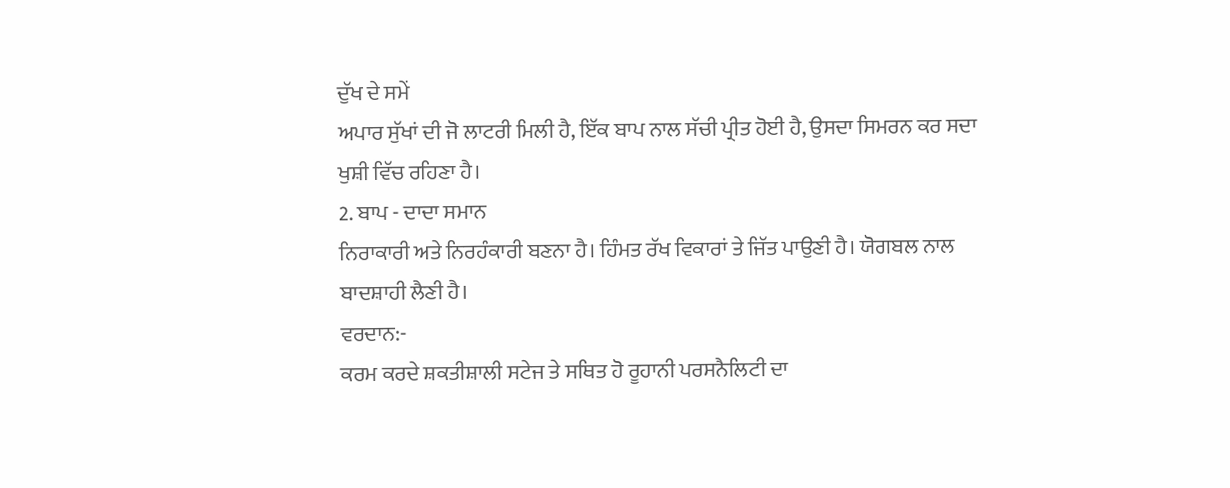ਦੁੱਖ ਦੇ ਸਮੇਂ
ਅਪਾਰ ਸੁੱਖਾਂ ਦੀ ਜੋ ਲਾਟਰੀ ਮਿਲੀ ਹੈ, ਇੱਕ ਬਾਪ ਨਾਲ ਸੱਚੀ ਪ੍ਰੀਤ ਹੋਈ ਹੈ, ਉਸਦਾ ਸਿਮਰਨ ਕਰ ਸਦਾ
ਖੁਸ਼ੀ ਵਿੱਚ ਰਹਿਣਾ ਹੈ।
2. ਬਾਪ - ਦਾਦਾ ਸਮਾਨ
ਨਿਰਾਕਾਰੀ ਅਤੇ ਨਿਰਹੰਕਾਰੀ ਬਣਨਾ ਹੈ। ਹਿੰਮਤ ਰੱਖ ਵਿਕਾਰਾਂ ਤੇ ਜਿੱਤ ਪਾਉਣੀ ਹੈ। ਯੋਗਬਲ ਨਾਲ
ਬਾਦਸ਼ਾਹੀ ਲੈਣੀ ਹੈ।
ਵਰਦਾਨ:-
ਕਰਮ ਕਰਦੇ ਸ਼ਕਤੀਸ਼ਾਲੀ ਸਟੇਜ ਤੇ ਸਥਿਤ ਹੋ ਰੂਹਾਨੀ ਪਰਸਨੈਲਿਟੀ ਦਾ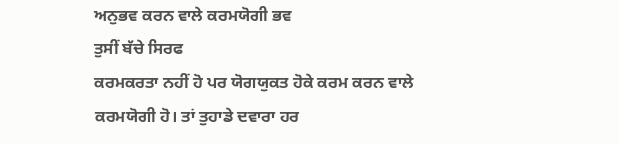ਅਨੁਭਵ ਕਰਨ ਵਾਲੇ ਕਰਮਯੋਗੀ ਭਵ
ਤੁਸੀਂ ਬੱਚੇ ਸਿਰਫ
ਕਰਮਕਰਤਾ ਨਹੀਂ ਹੋ ਪਰ ਯੋਗਯੁਕਤ ਹੋਕੇ ਕਰਮ ਕਰਨ ਵਾਲੇ ਕਰਮਯੋਗੀ ਹੋ। ਤਾਂ ਤੁਹਾਡੇ ਦਵਾਰਾ ਹਰ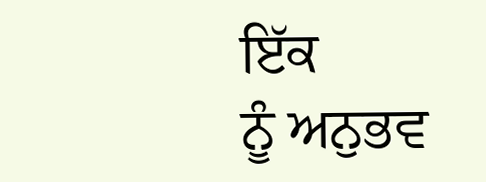ਇੱਕ
ਨੂੰ ਅਨੁਭਵ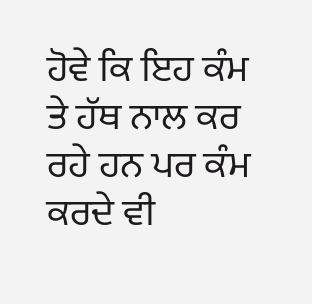ਹੋਵੇ ਕਿ ਇਹ ਕੰਮ ਤੇ ਹੱਥ ਨਾਲ ਕਰ ਰਹੇ ਹਨ ਪਰ ਕੰਮ ਕਰਦੇ ਵੀ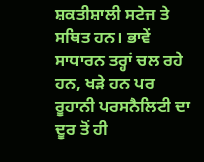ਸ਼ਕਤੀਸ਼ਾਲੀ ਸਟੇਜ ਤੇ
ਸਥਿਤ ਹਨ। ਭਾਵੇਂ ਸਾਧਾਰਨ ਤਰ੍ਹਾਂ ਚਲ ਰਹੇ ਹਨ, ਖੜੇ ਹਨ ਪਰ ਰੂਹਾਨੀ ਪਰਸਨੈਲਿਟੀ ਦਾ ਦੂਰ ਤੋਂ ਹੀ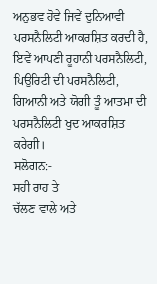ਅਨੁਭਵ ਹੋਵੇ ਜਿਵੇਂ ਦੁਨਿਆਵੀ ਪਰਸਨੈਲਿਟੀ ਆਕਰਸ਼ਿਤ ਕਰਦੀ ਹੈ, ਇਵੇਂ ਆਪਣੀ ਰੂਹਾਨੀ ਪਰਸਨੈਲਿਟੀ,
ਪਿਉਰਿਟੀ ਦੀ ਪਰਸਨੈਲਿਟੀ, ਗਿਆਨੀ ਅਤੇ ਯੋਗੀ ਤੂੰ ਆਤਮਾ ਦੀ ਪਰਸਨੈਲਿਟੀ ਖੁਦ ਆਕਰਸ਼ਿਤ ਕਰੇਗੀ।
ਸਲੋਗਨ:-
ਸਹੀ ਰਾਹ ਤੇ
ਚੱਲਣ ਵਾਲੇ ਅਤੇ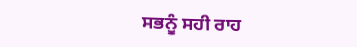ਸਭਨੂੰ ਸਹੀ ਰਾਹ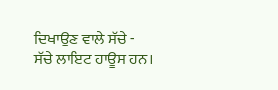ਦਿਖਾਉਣ ਵਾਲੇ ਸੱਚੇ - ਸੱਚੇ ਲਾਇਟ ਹਾਊਸ ਹਨ।